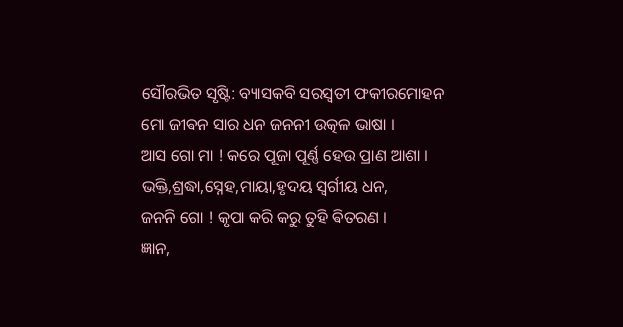ସୌରଭିତ ସୃଷ୍ଟି: ବ୍ୟାସକବି ସରସ୍ବତୀ ଫକୀରମୋହନ
ମୋ ଜୀଵନ ସାର ଧନ ଜନନୀ ଉତ୍କଳ ଭାଷା ।
ଆସ ଗୋ ମା ! କରେ ପୂଜା ପୂର୍ଣ୍ଣ ହେଉ ପ୍ରାଣ ଆଶା ।
ଭକ୍ତି,ଶ୍ରଦ୍ଧା,ସ୍ନେହ,ମାୟା,ହୃଦୟ ସ୍ୱର୍ଗୀୟ ଧନ,
ଜନନି ଗୋ ! କୃପା କରି କରୁ ତୁହି ଵିତରଣ ।
ଜ୍ଞାନ,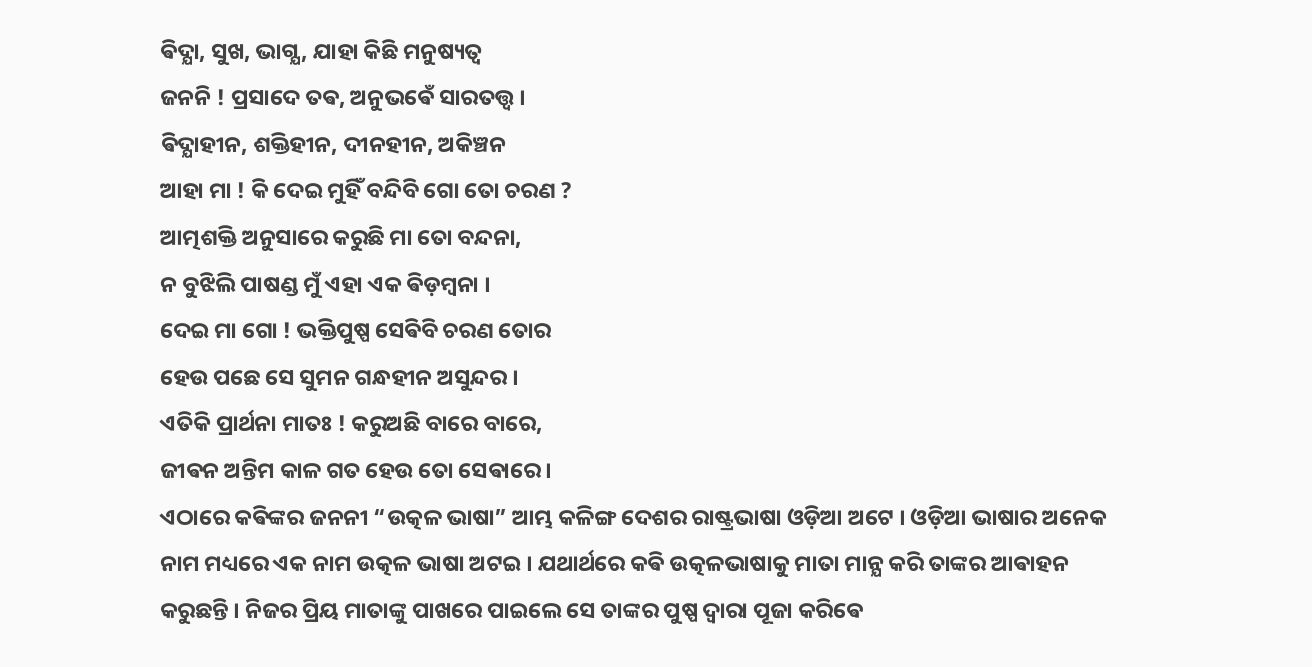ଵିଦ୍ଯା, ସୁଖ, ଭାଗ୍ଯ, ଯାହା କିଛି ମନୁଷ୍ୟତ୍ଵ
ଜନନି ! ପ୍ରସାଦେ ତଵ, ଅନୁଭଵେଁ ସାରତତ୍ତ୍ଵ ।
ଵିଦ୍ଯାହୀନ, ଶକ୍ତିହୀନ, ଦୀନହୀନ, ଅକିଞ୍ଚନ
ଆହା ମା ! କି ଦେଇ ମୁହିଁ ବନ୍ଦିବି ଗୋ ତୋ ଚରଣ ?
ଆତ୍ମଶକ୍ତି ଅନୁସାରେ କରୁଛି ମା ତୋ ବନ୍ଦନା,
ନ ବୁଝିଲି ପାଷଣ୍ଡ ମୁଁ ଏହା ଏକ ଵିଡ଼ମ୍ବନା ।
ଦେଇ ମା ଗୋ ! ଭକ୍ତିପୁଷ୍ପ ସେଵିବି ଚରଣ ତୋର
ହେଉ ପଛେ ସେ ସୁମନ ଗନ୍ଧହୀନ ଅସୁନ୍ଦର ।
ଏତିକି ପ୍ରାର୍ଥନା ମାତଃ ! କରୁଅଛି ବାରେ ବାରେ,
ଜୀଵନ ଅନ୍ତିମ କାଳ ଗତ ହେଉ ତୋ ସେଵାରେ ।
ଏଠାରେ କଵିଙ୍କର ଜନନୀ “ଉତ୍କଳ ଭାଷା” ଆମ୍ଭ କଳିଙ୍ଗ ଦେଶର ରାଷ୍ଟ୍ରଭାଷା ଓଡ଼ିଆ ଅଟେ । ଓଡ଼ିଆ ଭାଷାର ଅନେକ ନାମ ମଧ୍ୟରେ ଏକ ନାମ ଉତ୍କଳ ଭାଷା ଅଟଇ । ଯଥାର୍ଥରେ କଵି ଉତ୍କଳଭାଷାକୁ ମାତା ମାନ୍ଯ କରି ତାଙ୍କର ଆଵାହନ କରୁଛନ୍ତି । ନିଜର ପ୍ରିୟ ମାତାଙ୍କୁ ପାଖରେ ପାଇଲେ ସେ ତାଙ୍କର ପୁଷ୍ପ ଦ୍ଵାରା ପୂଜା କରିଵେ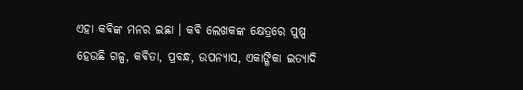ଏହା କଵିଙ୍କ ମନର ଇଛା । କଵି ଲେଖକଙ୍କ କ୍ଷେତ୍ରରେ ପୁଷ୍ପ ହେଉଛି ଗଳ୍ପ, କଵିତା, ପ୍ରବନ୍ଧ, ଉପନ୍ୟାସ, ଏକାଙ୍ଗିକା ଇତ୍ୟାଦି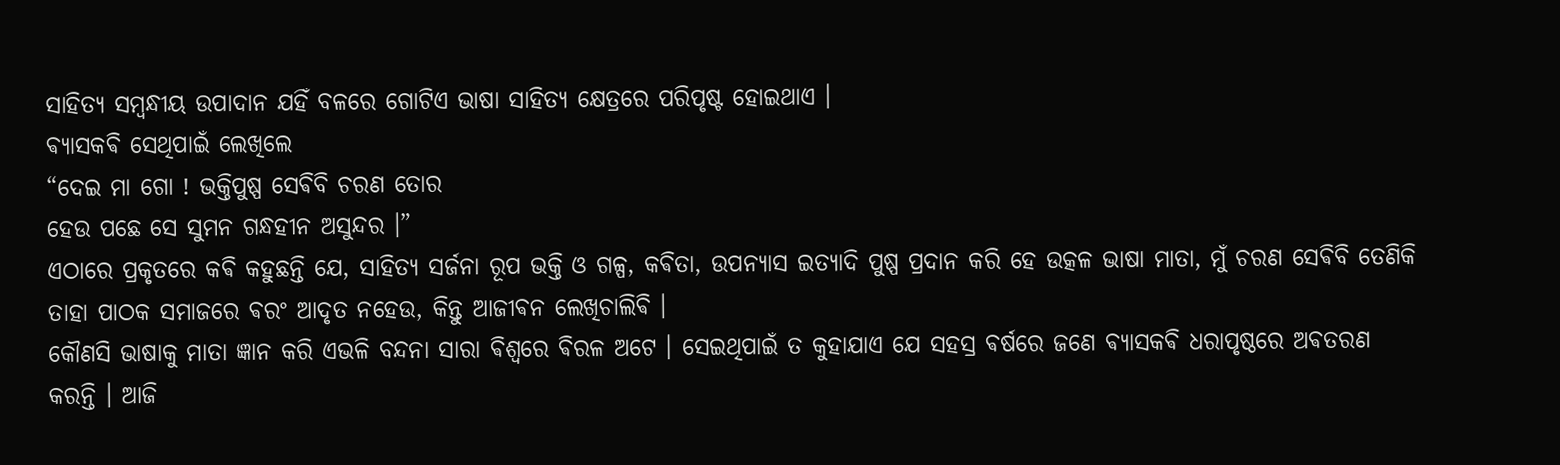ସାହିତ୍ୟ ସମ୍ବନ୍ଧୀୟ ଉପାଦାନ ଯହିଁ ବଳରେ ଗୋଟିଏ ଭାଷା ସାହିତ୍ୟ କ୍ଷେତ୍ରରେ ପରିପୃଷ୍ଟ ହୋଇଥାଏ ।
ଵ୍ଯାସକଵି ସେଥିପାଇଁ ଲେଖିଲେ
“ଦେଇ ମା ଗୋ ! ଭକ୍ତିପୁଷ୍ପ ସେଵିବି ଚରଣ ତୋର
ହେଉ ପଛେ ସେ ସୁମନ ଗନ୍ଧହୀନ ଅସୁନ୍ଦର ।”
ଏଠାରେ ପ୍ରକୃତରେ କଵି କହୁଛନ୍ତି ଯେ, ସାହିତ୍ୟ ସର୍ଜନା ରୂପ ଭକ୍ତି ଓ ଗଳ୍ପ, କଵିତା, ଉପନ୍ୟାସ ଇତ୍ୟାଦି ପୁଷ୍ପ ପ୍ରଦାନ କରି ହେ ଉତ୍କଳ ଭାଷା ମାତା, ମୁଁ ଚରଣ ସେଵିବି ତେଣିକି ତାହା ପାଠକ ସମାଜରେ ଵରଂ ଆଦୃତ ନହେଉ, କିନ୍ତୁ ଆଜୀଵନ ଲେଖିଚାଲିଵି ।
କୌଣସି ଭାଷାକୁ ମାତା ଜ୍ଞାନ କରି ଏଭଳି ବନ୍ଦନା ସାରା ଵିଶ୍ଵରେ ଵିରଳ ଅଟେ । ସେଇଥିପାଇଁ ତ କୁହାଯାଏ ଯେ ସହସ୍ର ଵର୍ଷରେ ଜଣେ ଵ୍ଯାସକଵି ଧରାପୃଷ୍ଠରେ ଅଵତରଣ କରନ୍ତି । ଆଜି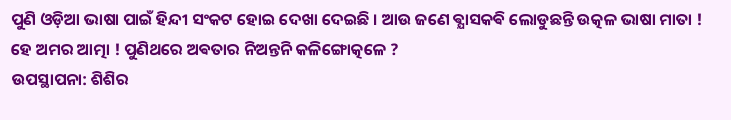ପୁଣି ଓଡ଼ିଆ ଭାଷା ପାଇଁ ହିନ୍ଦୀ ସଂକଟ ହୋଇ ଦେଖା ଦେଇଛି । ଆଉ ଜଣେ ଵ୍ଯାସକଵି ଲୋଡୁଛନ୍ତି ଉତ୍କଳ ଭାଷା ମାତା !
ହେ ଅମର ଆତ୍ମା ! ପୁଣିଥରେ ଅଵତାର ନିଅନ୍ତନି କଳିଙ୍ଗୋତ୍କଳେ ?
ଉପସ୍ଥାପନା: ଶିଶିର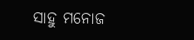ସାହୁ ମନୋଜ